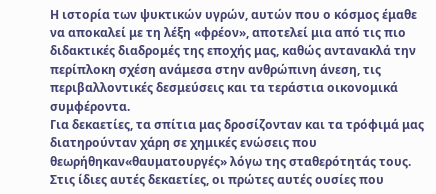Η ιστορία των ψυκτικών υγρών, αυτών που ο κόσμος έμαθε να αποκαλεί με τη λέξη «φρέον», αποτελεί μια από τις πιο διδακτικές διαδρομές της εποχής μας, καθώς αντανακλά την περίπλοκη σχέση ανάμεσα στην ανθρώπινη άνεση, τις περιβαλλοντικές δεσμεύσεις και τα τεράστια οικονομικά συμφέροντα.
Για δεκαετίες, τα σπίτια μας δροσίζονταν και τα τρόφιμά μας διατηρούνταν χάρη σε χημικές ενώσεις που θεωρήθηκαν«θαυματουργές» λόγω της σταθερότητάς τους. Στις ίδιες αυτές δεκαετίες, οι πρώτες αυτές ουσίες που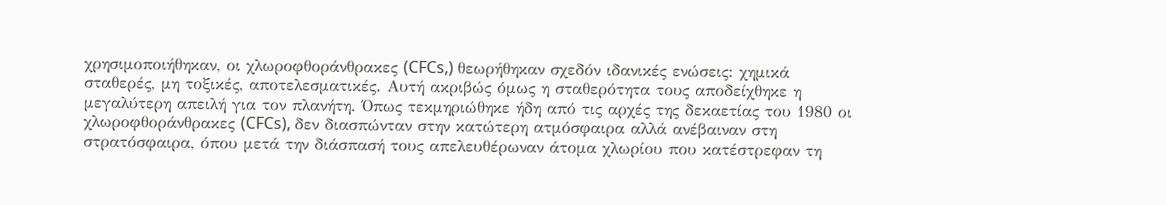χρησιμοποιήθηκαν, οι χλωροφθοράνθρακες (CFCs,) θεωρήθηκαν σχεδόν ιδανικές ενώσεις: χημικά σταθερές, μη τοξικές, αποτελεσματικές. Αυτή ακριβώς όμως η σταθερότητα τους αποδείχθηκε η μεγαλύτερη απειλή για τον πλανήτη. Όπως τεκμηριώθηκε ήδη από τις αρχές της δεκαετίας του 1980 οι χλωροφθοράνθρακες (CFCs), δεν διασπώνταν στην κατώτερη ατμόσφαιρα αλλά ανέβαιναν στη στρατόσφαιρα, όπου μετά την διάσπασή τους απελευθέρωναν άτομα χλωρίου που κατέστρεφαν τη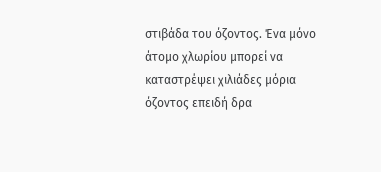στιβάδα του όζοντος. Ένα μόνο άτομο χλωρίου μπορεί να καταστρέψει χιλιάδες μόρια όζοντος επειδή δρα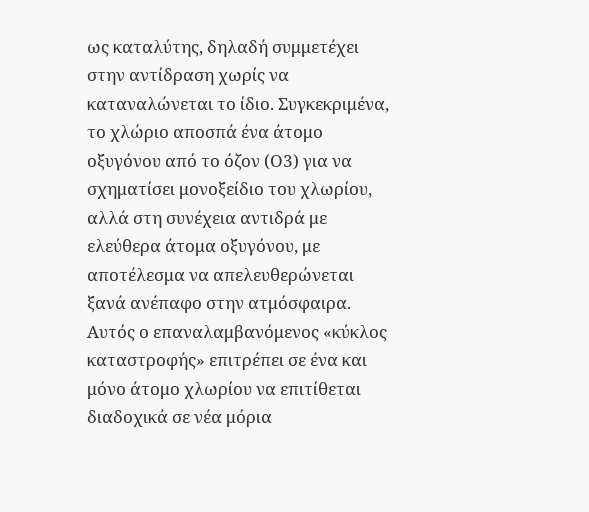ως καταλύτης, δηλαδή συμμετέχει στην αντίδραση χωρίς να καταναλώνεται το ίδιο. Συγκεκριμένα, το χλώριο αποσπά ένα άτομο οξυγόνου από το όζον (Ο3) για να σχηματίσει μονοξείδιο του χλωρίου, αλλά στη συνέχεια αντιδρά με ελεύθερα άτομα οξυγόνου, με αποτέλεσμα να απελευθερώνεται ξανά ανέπαφο στην ατμόσφαιρα. Αυτός ο επαναλαμβανόμενος «κύκλος καταστροφής» επιτρέπει σε ένα και μόνο άτομο χλωρίου να επιτίθεται διαδοχικά σε νέα μόρια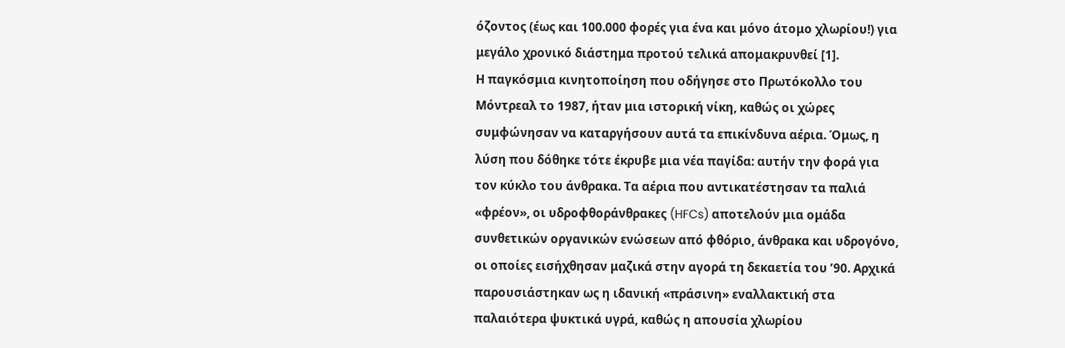όζοντος (έως και 100.000 φορές για ένα και μόνο άτομο χλωρίου!) για μεγάλο χρονικό διάστημα προτού τελικά απομακρυνθεί [1].
Η παγκόσμια κινητοποίηση που οδήγησε στο Πρωτόκολλο του Μόντρεαλ το 1987, ήταν μια ιστορική νίκη, καθώς οι χώρες συμφώνησαν να καταργήσουν αυτά τα επικίνδυνα αέρια. Όμως, η λύση που δόθηκε τότε έκρυβε μια νέα παγίδα: αυτήν την φορά για τον κύκλο του άνθρακα. Τα αέρια που αντικατέστησαν τα παλιά «φρέον», οι υδροφθοράνθρακες (HFCs) αποτελούν μια ομάδα συνθετικών οργανικών ενώσεων από φθόριο, άνθρακα και υδρογόνο, οι οποίες εισήχθησαν μαζικά στην αγορά τη δεκαετία του ’90. Αρχικά παρουσιάστηκαν ως η ιδανική «πράσινη» εναλλακτική στα παλαιότερα ψυκτικά υγρά, καθώς η απουσία χλωρίου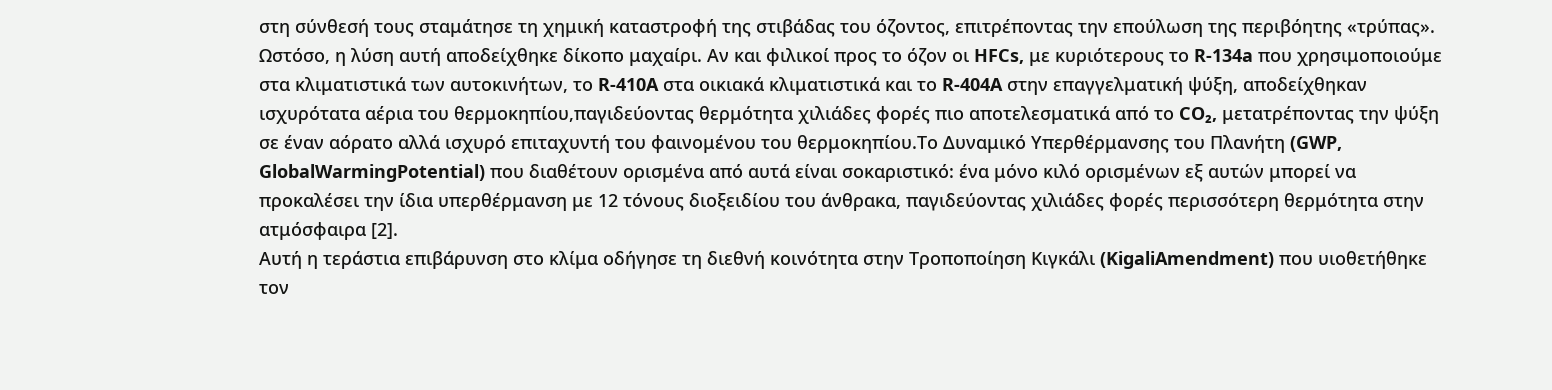στη σύνθεσή τους σταμάτησε τη χημική καταστροφή της στιβάδας του όζοντος, επιτρέποντας την επούλωση της περιβόητης «τρύπας». Ωστόσο, η λύση αυτή αποδείχθηκε δίκοπο μαχαίρι. Αν και φιλικοί προς το όζον οι HFCs, με κυριότερους το R-134a που χρησιμοποιούμε στα κλιματιστικά των αυτοκινήτων, το R-410A στα οικιακά κλιματιστικά και το R-404A στην επαγγελματική ψύξη, αποδείχθηκαν ισχυρότατα αέρια του θερμοκηπίου,παγιδεύοντας θερμότητα χιλιάδες φορές πιο αποτελεσματικά από το CO₂, μετατρέποντας την ψύξη σε έναν αόρατο αλλά ισχυρό επιταχυντή του φαινομένου του θερμοκηπίου.Το Δυναμικό Υπερθέρμανσης του Πλανήτη (GWP, GlobalWarmingPotential) που διαθέτουν ορισμένα από αυτά είναι σοκαριστικό: ένα μόνο κιλό ορισμένων εξ αυτών μπορεί να προκαλέσει την ίδια υπερθέρμανση με 12 τόνους διοξειδίου του άνθρακα, παγιδεύοντας χιλιάδες φορές περισσότερη θερμότητα στην ατμόσφαιρα [2].
Αυτή η τεράστια επιβάρυνση στο κλίμα οδήγησε τη διεθνή κοινότητα στην Τροποποίηση Κιγκάλι (KigaliAmendment) που υιοθετήθηκε τον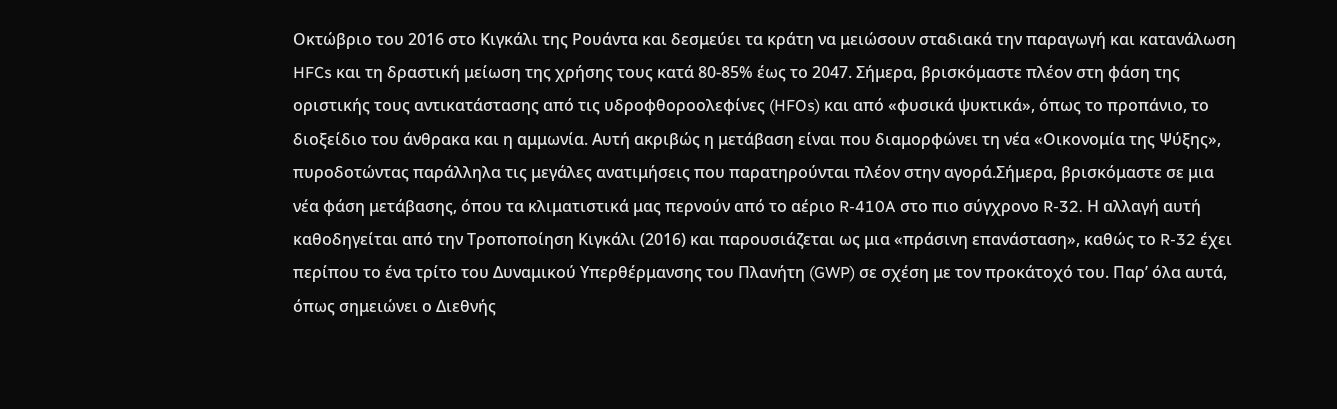Οκτώβριο του 2016 στο Κιγκάλι της Ρουάντα και δεσμεύει τα κράτη να μειώσουν σταδιακά την παραγωγή και κατανάλωση HFCs και τη δραστική μείωση της χρήσης τους κατά 80-85% έως το 2047. Σήμερα, βρισκόμαστε πλέον στη φάση της οριστικής τους αντικατάστασης από τις υδροφθοροολεφίνες (HFOs) και από «φυσικά ψυκτικά», όπως το προπάνιο, το διοξείδιο του άνθρακα και η αμμωνία. Αυτή ακριβώς η μετάβαση είναι που διαμορφώνει τη νέα «Οικονομία της Ψύξης», πυροδοτώντας παράλληλα τις μεγάλες ανατιμήσεις που παρατηρούνται πλέον στην αγορά.Σήμερα, βρισκόμαστε σε μια νέα φάση μετάβασης, όπου τα κλιματιστικά μας περνούν από το αέριο R-410A στο πιο σύγχρονο R-32. Η αλλαγή αυτή καθοδηγείται από την Τροποποίηση Κιγκάλι (2016) και παρουσιάζεται ως μια «πράσινη επανάσταση», καθώς το R-32 έχει περίπου το ένα τρίτο του Δυναμικού Υπερθέρμανσης του Πλανήτη (GWP) σε σχέση με τον προκάτοχό του. Παρ’ όλα αυτά, όπως σημειώνει ο Διεθνής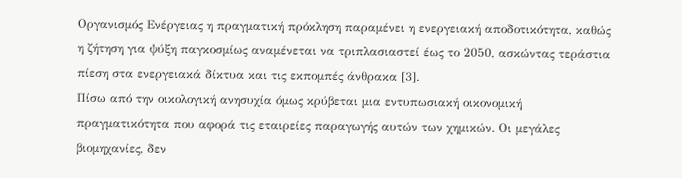Οργανισμός Ενέργειας η πραγματική πρόκληση παραμένει η ενεργειακή αποδοτικότητα, καθώς η ζήτηση για ψύξη παγκοσμίως αναμένεται να τριπλασιαστεί έως το 2050, ασκώντας τεράστια πίεση στα ενεργειακά δίκτυα και τις εκπομπές άνθρακα [3].
Πίσω από την οικολογική ανησυχία όμως κρύβεται μια εντυπωσιακή οικονομική πραγματικότητα που αφορά τις εταιρείες παραγωγής αυτών των χημικών. Οι μεγάλες βιομηχανίες, δεν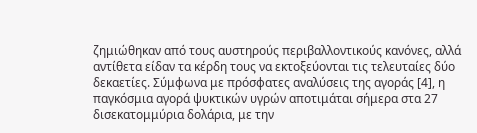ζημιώθηκαν από τους αυστηρούς περιβαλλοντικούς κανόνες, αλλά αντίθετα είδαν τα κέρδη τους να εκτοξεύονται τις τελευταίες δύο δεκαετίες. Σύμφωνα με πρόσφατες αναλύσεις της αγοράς [4], η παγκόσμια αγορά ψυκτικών υγρών αποτιμάται σήμερα στα 27 δισεκατομμύρια δολάρια, με την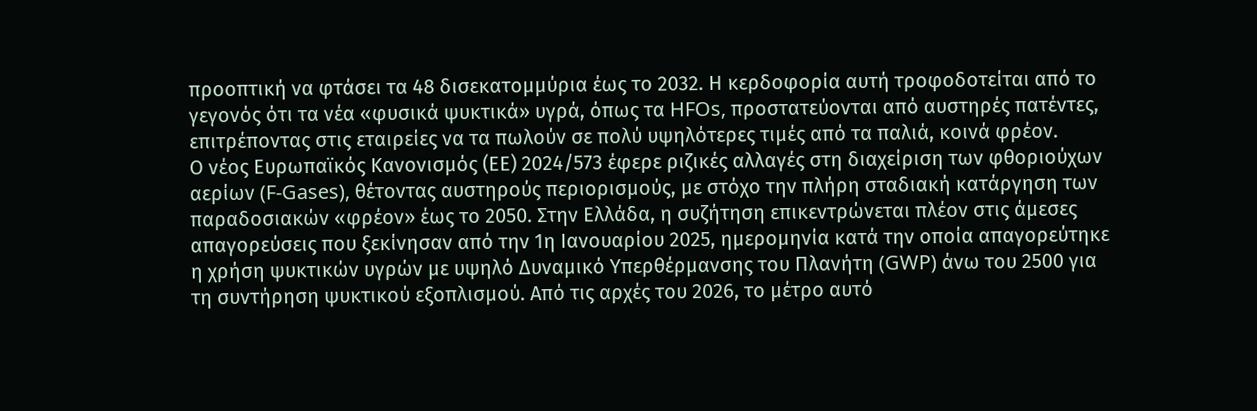προοπτική να φτάσει τα 48 δισεκατομμύρια έως το 2032. Η κερδοφορία αυτή τροφοδοτείται από το γεγονός ότι τα νέα «φυσικά ψυκτικά» υγρά, όπως τα HFOs, προστατεύονται από αυστηρές πατέντες, επιτρέποντας στις εταιρείες να τα πωλούν σε πολύ υψηλότερες τιμές από τα παλιά, κοινά φρέον.
Ο νέος Ευρωπαϊκός Κανονισμός (ΕΕ) 2024/573 έφερε ριζικές αλλαγές στη διαχείριση των φθοριούχων αερίων (F-Gases), θέτοντας αυστηρούς περιορισμούς, με στόχο την πλήρη σταδιακή κατάργηση των παραδοσιακών «φρέον» έως το 2050. Στην Ελλάδα, η συζήτηση επικεντρώνεται πλέον στις άμεσες απαγορεύσεις που ξεκίνησαν από την 1η Ιανουαρίου 2025, ημερομηνία κατά την οποία απαγορεύτηκε η χρήση ψυκτικών υγρών με υψηλό Δυναμικό Υπερθέρμανσης του Πλανήτη (GWP) άνω του 2500 για τη συντήρηση ψυκτικού εξοπλισμού. Από τις αρχές του 2026, το μέτρο αυτό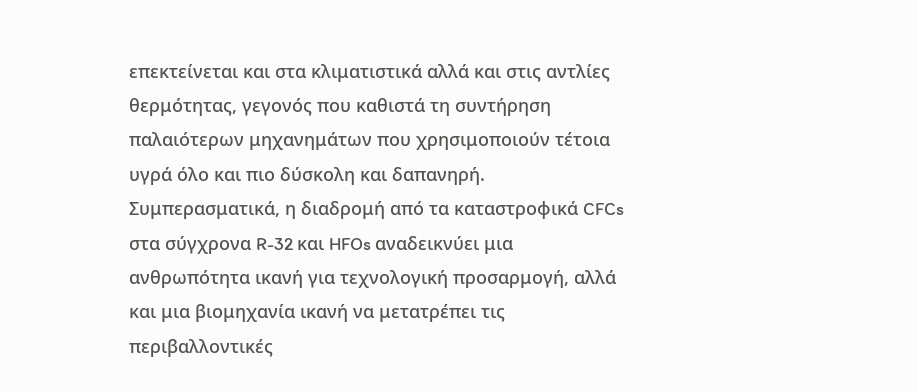επεκτείνεται και στα κλιματιστικά αλλά και στις αντλίες θερμότητας, γεγονός που καθιστά τη συντήρηση παλαιότερων μηχανημάτων που χρησιμοποιούν τέτοια υγρά όλο και πιο δύσκολη και δαπανηρή.
Συμπερασματικά, η διαδρομή από τα καταστροφικά CFCs στα σύγχρονα R-32 και HFOs αναδεικνύει μια ανθρωπότητα ικανή για τεχνολογική προσαρμογή, αλλά και μια βιομηχανία ικανή να μετατρέπει τις περιβαλλοντικές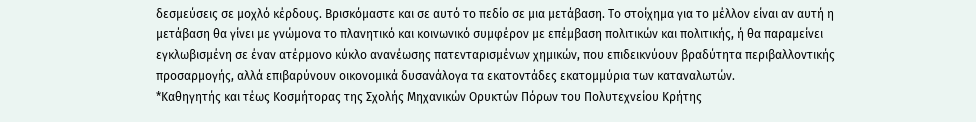δεσμεύσεις σε μοχλό κέρδους. Βρισκόμαστε και σε αυτό το πεδίο σε μια μετάβαση. Το στοίχημα για το μέλλον είναι αν αυτή η μετάβαση θα γίνει με γνώμονα το πλανητικό και κοινωνικό συμφέρον με επέμβαση πολιτικών και πολιτικής, ή θα παραμείνει εγκλωβισμένη σε έναν ατέρμονο κύκλο ανανέωσης πατενταρισμένων χημικών, που επιδεικνύουν βραδύτητα περιβαλλοντικής προσαρμογής, αλλά επιβαρύνουν οικονομικά δυσανάλογα τα εκατοντάδες εκατομμύρια των καταναλωτών.
*Καθηγητής και τέως Κοσμήτορας της Σχολής Μηχανικών Ορυκτών Πόρων του Πολυτεχνείου Κρήτης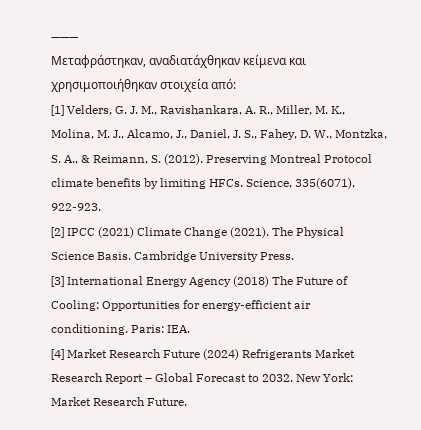———
Μεταφράστηκαν, αναδιατάχθηκαν κείμενα και χρησιμοποιήθηκαν στοιχεία από:
[1] Velders, G. J. M., Ravishankara, A. R., Miller, M. K., Molina, M. J., Alcamo, J., Daniel, J. S., Fahey, D. W., Montzka, S. A., & Reimann, S. (2012). Preserving Montreal Protocol climate benefits by limiting HFCs. Science, 335(6071), 922-923.
[2] IPCC (2021) Climate Change (2021). The Physical Science Basis. Cambridge University Press.
[3] International Energy Agency (2018) The Future of Cooling: Opportunities for energy-efficient air conditioning. Paris: IEA.
[4] Market Research Future (2024) Refrigerants Market Research Report – Global Forecast to 2032. New York: Market Research Future.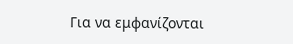Για να εμφανίζονται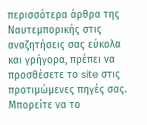περισσότερα άρθρα της Ναυτεμπορικής στις αναζητήσεις σας εύκολα και γρήγορα, πρέπει να προσθέσετε το site στις προτιμώμενες πηγές σας. Μπορείτε να το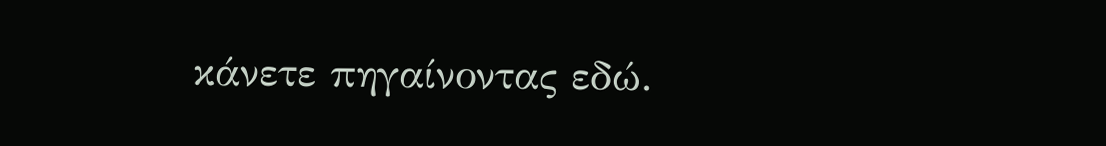κάνετε πηγαίνοντας εδώ.